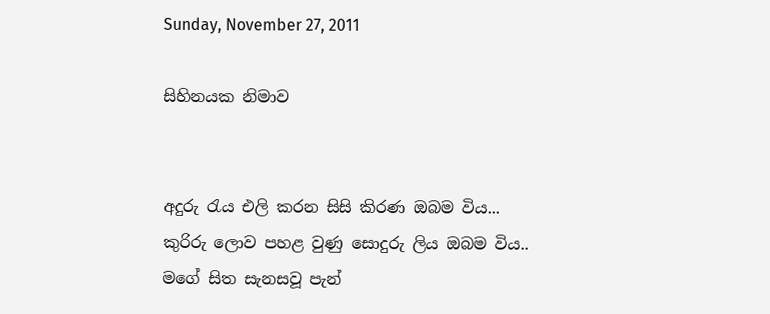Sunday, November 27, 2011

සිහිනයක නිමාව


අදුරු රැය එලි කරන සිසි කිරණ ඔබම විය...
කුරිරු ලොව පහළ වුණු සොදුරු ලිය ‍ඔබම විය..
මගේ සිත සැනසවූ පැන්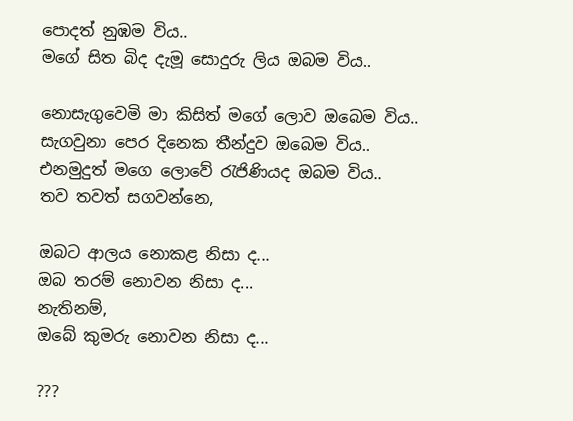පොදත් නුඹම විය..
මගේ සිත බිද දැමූ සොදුරු ලිය ඔබම විය..

නොසැගුවෙමි මා කිසිත් මගේ ලොව ඔබෙම විය..
සැගවුනා පෙර දිනෙක තීන්දුව ඔබෙම විය..
එනමුදුත් මගෙ ලොවේ රැජිණියද ඔබම විය..
තව තවත් සගවන්නෙ,

ඔබට ආලය නොකළ නිසා ද...
ඔබ තරම් නොවන නිසා ද...
නැතිනම්,
ඔබේ කුමරු නොවන නිසා ද...

???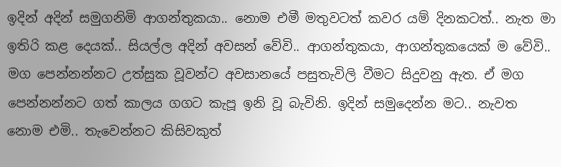ඉදින් අදින් සමුගනිමි ආගන්තුකයා.. නොම එමී මතුවටත් කවර යම් දිනකටත්.. නැත මා ඉතිරි කළ දෙයක්.. සියල්ල අදින් අවසන් වේවි.. ආගන්තුකයා, ආගන්තුකයෙක් ම වේවි.. මග පෙන්නන්නට උත්සුක වූවන්ට අවසානයේ පසුතැවිලි වීමට සිදුවනු ඇත. ඒ මග පෙන්නන්නට ගත් කාලය ගගට කැපූ ඉනි වූ බැවිනි. ඉදින් සමුදෙන්න මට.. නැවත නොම එමි.. තැවෙන්නට කිසිවකුත්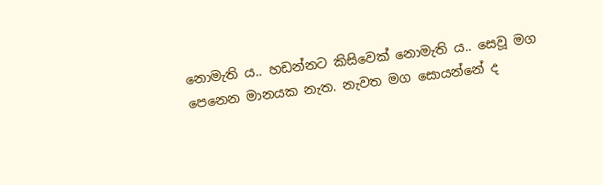නොමැති ය.. හඩන්නට කිසිවෙක් නොමැති ය.. සෙවූ මග පෙනෙන මානයක නැත. නැවත මග සොයන්නේ ද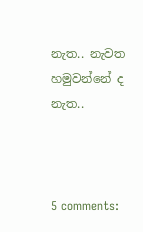නැත.. නැවත හමුවන්නේ ද නැත..



5 comments: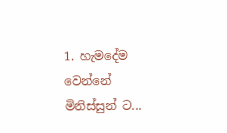1. හැමදේම වෙන්නේ මිනිස්සුන් ට...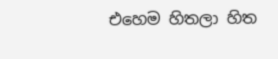එහෙම හිතලා හිත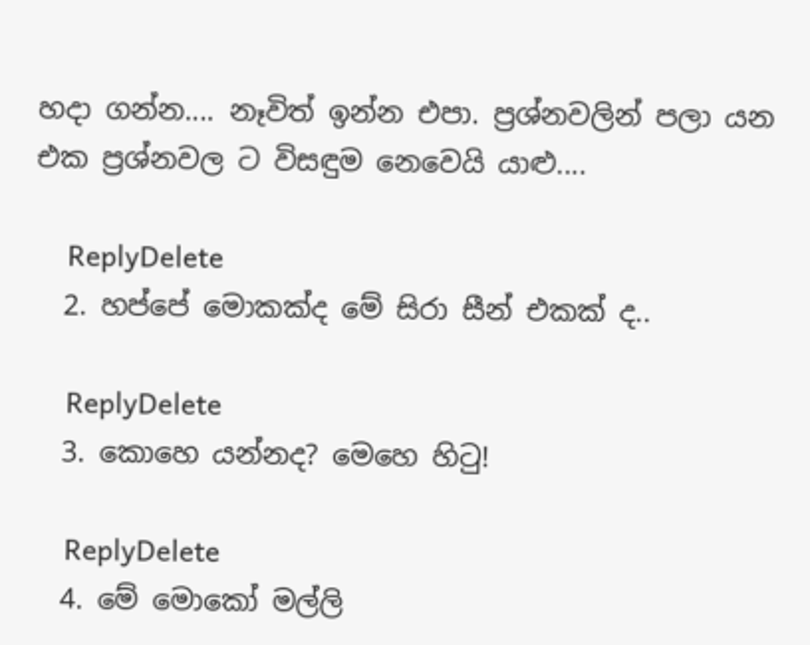හදා ගන්න.... නෑවිත් ඉන්න එපා. ප්‍රශ්නවලින් පලා යන එක ප්‍රශ්නවල ට විසඳුම නෙවෙයි යාළු....

    ReplyDelete
  2. හප්පේ මොකක්ද මේ සිරා සීන් එකක් ද..

    ReplyDelete
  3. කොහෙ යන්නද? මෙහෙ හි‍ටු!

    ReplyDelete
  4. මේ මොකෝ මල්ලි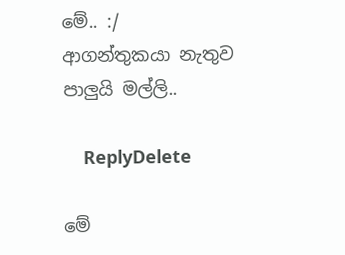මේ.. :/ ආගන්තුකයා නැතුව පාලුයි මල්ලි..

    ReplyDelete

මේ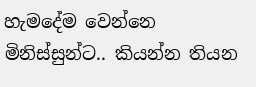හැමදේම වෙන්නෙ මිනිස්සුන්ට.. කියන්න තියන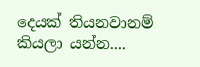දෙයක් තියනවානම් කියලා යන්න....